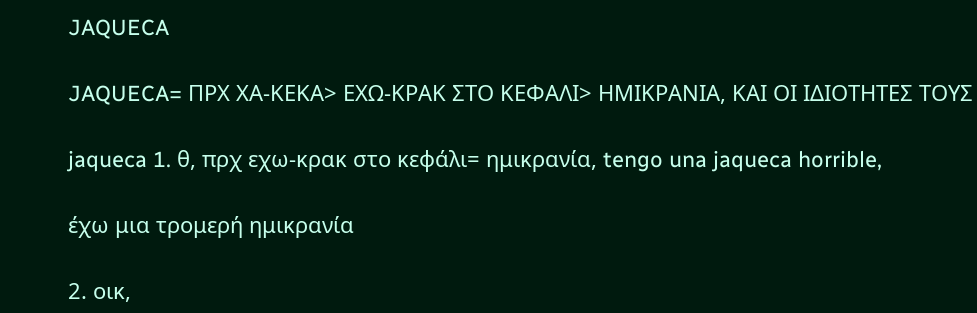JAQUECA

JAQUECA= ΠΡΧ ΧΑ-ΚΕΚΑ> ΕΧΩ-ΚΡΑΚ ΣΤΟ ΚΕΦΑΛΙ> ΗΜΙΚΡΑΝΙΑ, ΚΑΙ ΟΙ ΙΔΙΟΤΗΤΕΣ ΤΟΥΣ

jaqueca 1. θ, πρχ εχω-κρακ στο κεφάλι= ημικρανία, tengo una jaqueca horrible,

έχω μια τρομερή ημικρανία

2. οικ,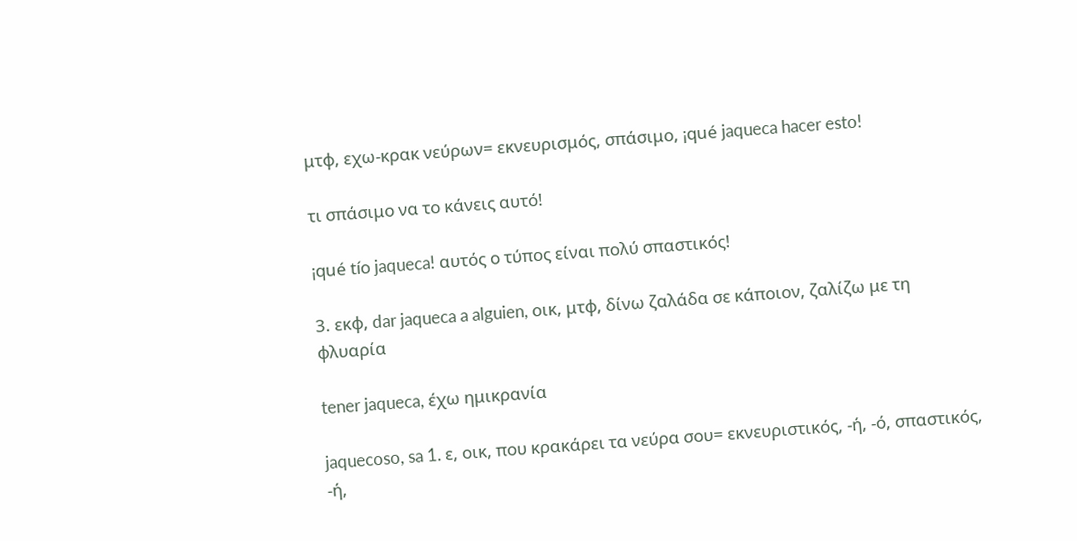μτφ, εχω-κρακ νεύρων= εκνευρισμός, σπάσιμο, ¡qué jaqueca hacer esto!

τι σπάσιμο να το κάνεις αυτό!

¡qué tío jaqueca! αυτός ο τύπος είναι πολύ σπαστικός!

3. εκφ, dar jaqueca a alguien, οικ, μτφ, δίνω ζαλάδα σε κάποιον, ζαλίζω με τη φλυαρία

tener jaqueca, έχω ημικρανία

jaquecoso, sa 1. ε, οικ, που κρακάρει τα νεύρα σου= εκνευριστικός, -ή, -ό, σπαστικός, -ή,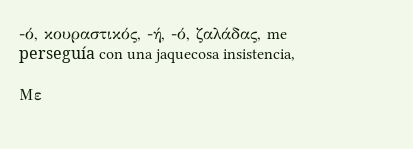-ό, κουραστικός, -ή, -ό, ζαλάδας, me perseguía con una jaquecosa insistencia,

Με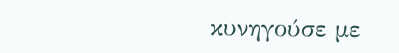κυνηγούσε με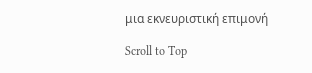μια εκνευριστική επιμονή

Scroll to Top